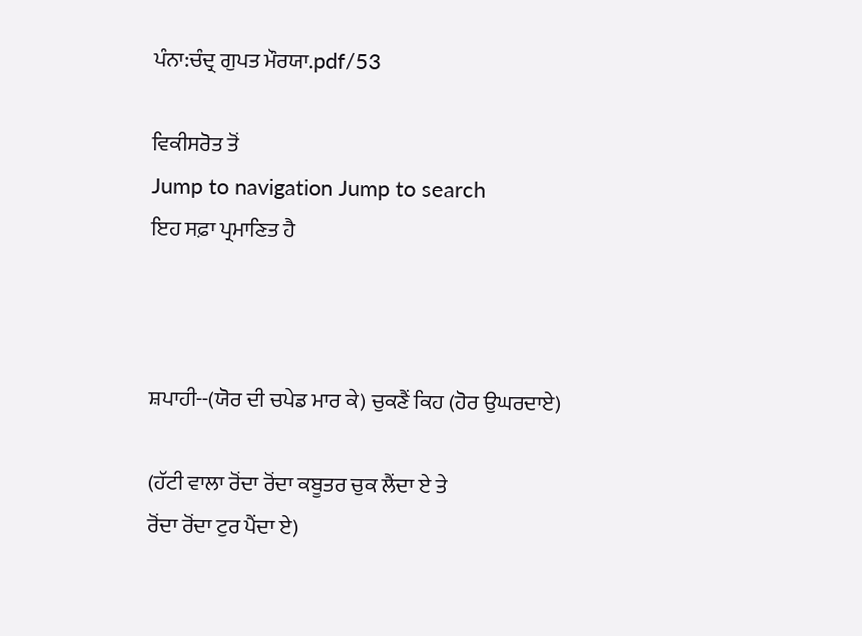ਪੰਨਾ:ਚੰਦ੍ਰ ਗੁਪਤ ਮੌਰਯਾ.pdf/53

ਵਿਕੀਸਰੋਤ ਤੋਂ
Jump to navigation Jump to search
ਇਹ ਸਫ਼ਾ ਪ੍ਰਮਾਣਿਤ ਹੈ



ਸ਼ਪਾਹੀ--(ਯੋਰ ਦੀ ਚਪੇਡ ਮਾਰ ਕੇ) ਚੁਕਣੈਂ ਕਿਹ (ਹੋਰ ਉਘਰਦਾਏ)

(ਹੱਟੀ ਵਾਲਾ ਰੋਂਦਾ ਰੋਂਦਾ ਕਬੂਤਰ ਚੁਕ ਲੈਂਦਾ ਏ ਤੇ
ਰੋਂਦਾ ਰੋਂਦਾ ਟੁਰ ਪੈਂਦਾ ਏ)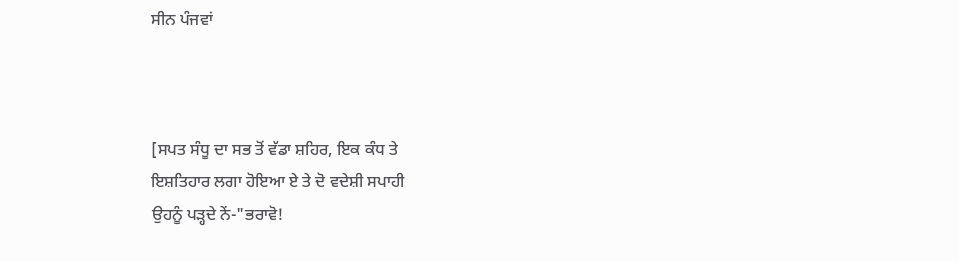ਸੀਨ ਪੰਜਵਾਂ



[ਸਪਤ ਸੰਧੂ ਦਾ ਸਭ ਤੋਂ ਵੱਡਾ ਸ਼ਹਿਰ, ਇਕ ਕੰਧ ਤੇ
ਇਸ਼ਤਿਹਾਰ ਲਗਾ ਹੋਇਆ ਏ ਤੇ ਦੋ ਵਦੇਸ਼ੀ ਸਪਾਹੀ
ਉਹਨੂੰ ਪੜ੍ਹਦੇ ਨੇਂ-"ਭਰਾਵੋ!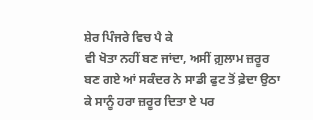ਸ਼ੇਰ ਪਿੰਜਰੇ ਵਿਚ ਪੈ ਕੇ
ਵੀ ਖੋਤਾ ਨਹੀਂ ਬਣ ਜਾਂਦਾ, ਅਸੀਂ ਗ਼ੁਲਾਮ ਜ਼ਰੂਰ
ਬਣ ਗਏ ਆਂ ਸਕੰਦਰ ਨੇ ਸਾਡੀ ਫੁਟ ਤੋਂ ਫ਼ੇਦਾ ਉਠਾ
ਕੇ ਸਾਨੂੰ ਹਰਾ ਜ਼ਰੂਰ ਦਿਤਾ ਏ ਪਰ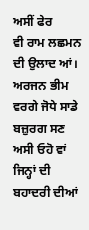ਅਸੀਂ ਫੇਰ
ਵੀ ਰਾਮ ਲਛਮਨ ਦੀ ਉਲਾਦ ਆਂ। ਅਰਜਨ ਭੀਮ
ਵਰਗੇ ਜੋਧੇ ਸਾਡੇ ਬਜ਼ੁਰਗ ਸਣ ਅਸੀ ਓਹੋ ਵਾਂ
ਜਿਨ੍ਹਾਂ ਦੀ ਬਹਾਦਰੀ ਦੀਆਂ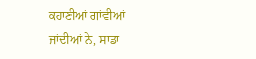ਕਹਾਣੀਆਂ ਗਾਂਵੀਆਂ
ਜਾਂਦੀਆਂ ਨੇ, ਸਾਡਾ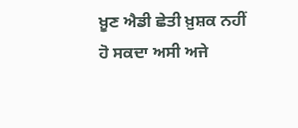ਖ਼ੂਣ ਐਡੀ ਛੇਤੀ ਖ਼ੁਸ਼ਕ ਨਹੀਂ
ਹੋ ਸਕਦਾ ਅਸੀ ਅਜੇ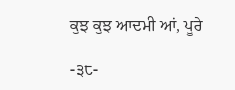ਕੁਝ ਕੁਝ ਆਦਮੀ ਆਂ, ਪੂਰੇ

-੩੮-